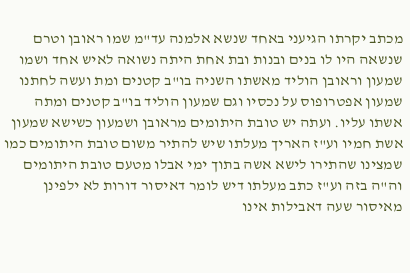מכתב יקרתו הגיעני באחד שנשא אלמנה עד"מ שמו ראובן וטרם שנשאה היו לו בנים ובנות ובת אחת היתה נשואה לאיש אחד ושמו שמעון וראובן הוליד מאשתו השניה בו"ב קטנים ומת ועשה לחתנו שמעון אפטרופוס על נכסיו וגם שמעון הוליד בו"ב קטנים ומתה אשתו עליו. ועתה יש טובת היתומים מראובן ושמעון כשישא שמעון אשת חמיו וע"ז האריך מעלתו שיש להתיר משום טובת היתומים כמו שמצינו שהתירו לישא אשה בתוך ימי אבלו מטעם טובת היתומים וה"ה בזה וע"ז כתב מעלתו דיש לומר דאיסור דורות לא ילפינן מאיסור שעה דאבילות אינו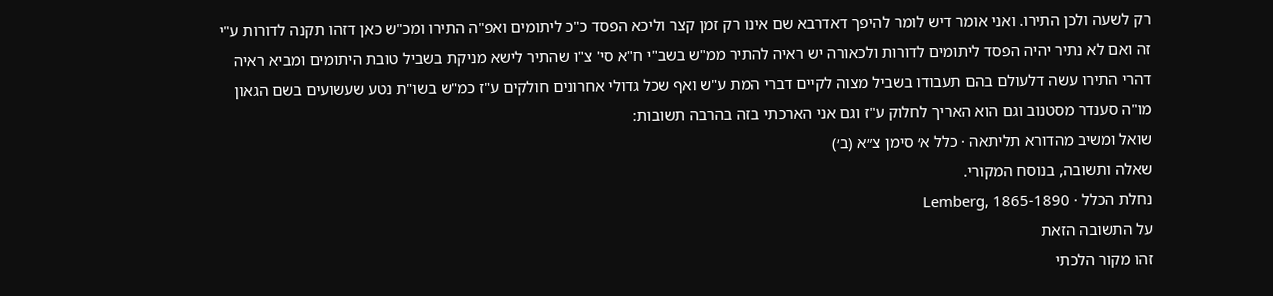רק לשעה ולכן התירו. ואני אומר דיש לומר להיפך דאדרבא שם אינו רק זמן קצר וליכא הפסד כ"כ ליתומים ואפ"ה התירו ומכ"ש כאן דזהו תקנה לדורות ע"י זה ואם לא נתיר יהיה הפסד ליתומים לדורות ולכאורה יש ראיה להתיר ממ"ש בשב"י ח"א סי' צ"ו שהתיר לישא מניקת בשביל טובת היתומים ומביא ראיה דהרי התירו עשה דלעולם בהם תעבודו בשביל מצוה לקיים דברי המת ע"ש ואף שכל גדולי אחרונים חולקים ע"ז כמ"ש בשו"ת נטע שעשועים בשם הגאון מו"ה סענדר מסטנוב וגם הוא האריך לחלוק ע"ז וגם אני הארכתי בזה בהרבה תשובות:
שואל ומשיב מהדורא תליתאה · כלל א׳ סימן צ״א (ב׳)
שאלה ותשובה, בנוסח המקורי.
נחלת הכלל · Lemberg, 1865-1890
על התשובה הזאת
זהו מקור הלכתי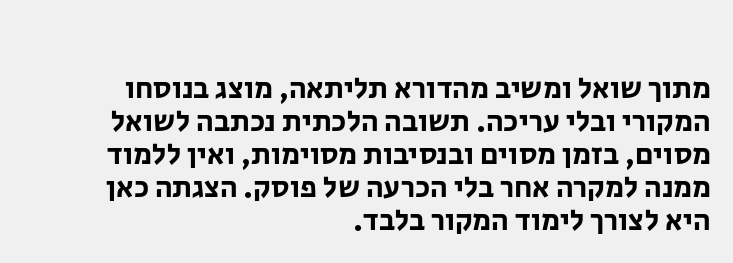מתוך שואל ומשיב מהדורא תליתאה, מוצג בנוסחו המקורי ובלי עריכה. תשובה הלכתית נכתבה לשואל מסוים, בזמן מסוים ובנסיבות מסוימות, ואין ללמוד ממנה למקרה אחר בלי הכרעה של פוסק. הצגתה כאן היא לצורך לימוד המקור בלבד.